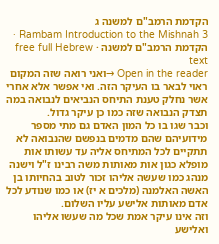הקדמת הרמב"ם למשנה ג
Rambam Introduction to the Mishnah 3 · הקדמת הרמב"ם למשנה · free full Hebrew text
Open in the reader →ואני רואה שזה המקום ראוי לבאר בו העיקר הזה. ואי אפשר אלא אחרי אשר נחלק טענת התיחס הנביאים לנבואה במה תצדק הנבואה שזה כמו כן עיקר גדול.
וכבר שגו בו כל המון האדם גם מתי מספר מידועיהם שהם מדמים בנפשם שהנבואה לא תתקיים לכל המתיחס אליה עד עשותו אות מופלא כגון אות מאותות משה רבינו ז"ל וישנה מנהג כמו שעשה אליהו זכור לטוב בהחיותו בן האשה האלמנה (מלכים א יז) או כמו שנודע לכל אדם מאותות אלישע עליו השלום.
וזה אינו עיקר אמת שכל מה שעשו אליהו ואלישע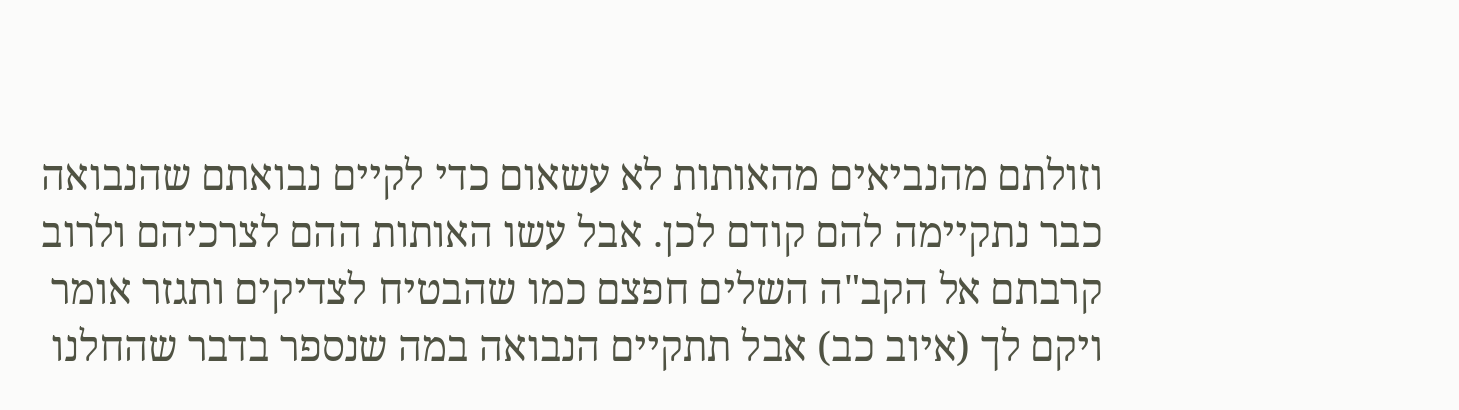וזולתם מהנביאים מהאותות לא עשאום כדי לקיים נבואתם שהנבואה כבר נתקיימה להם קודם לכן. אבל עשו האותות ההם לצרכיהם ולרוב קרבתם אל הקב"ה השלים חפצם כמו שהבטיח לצדיקים ותגזר אומר ויקם לך (איוב כב) אבל תתקיים הנבואה במה שנספר בדבר שהחלנו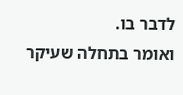לדבר בו.
ואומר בתחלה שעיקר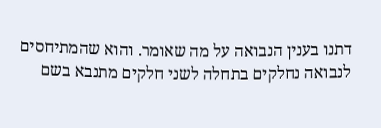דתנו בענין הנבואה על מה שאומר. והוא שהמתיחסים לנבואה נחלקים בתחלה לשני חלקים מתנבא בשם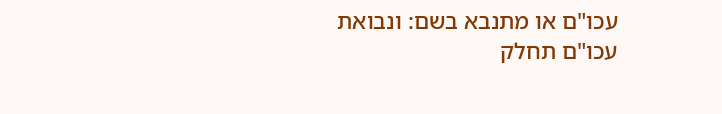עכו"ם או מתנבא בשם: ונבואת עכו"ם תחלק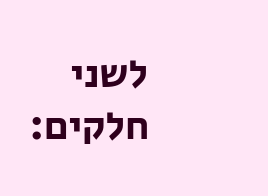לשני חלקים: